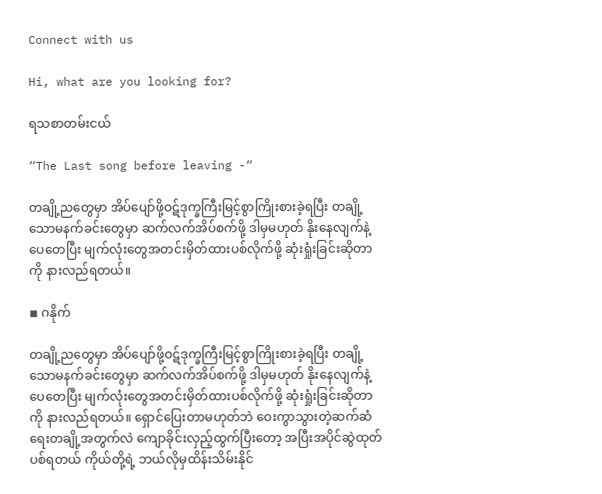Connect with us

Hi, what are you looking for?

ရသစာတမ်းငယ်

“The Last song before leaving -“

တချို့ညတွေမှာ အိပ်ပျော်ဖို့ဝဋ်ဒုက္ခကြီးမြင့်စွာကြိုးစားခဲ့ရပြီး တချို့သောမနက်ခင်းတွေမှာ ဆက်လက်အိပ်စက်ဖို့ ဒါမှမဟုတ် နိုးနေလျက်နဲ့ ပေတေပြီး မျက်လုံးတွေအတင်းမှိတ်ထားပစ်လိုက်ဖို့ ဆုံးရှုံးခြင်းဆိုတာကို နားလည်ရတယ်။

◾ ဂနိုက်

တချို့ညတွေမှာ အိပ်ပျော်ဖို့ဝဋ်ဒုက္ခကြီးမြင့်စွာကြိုးစားခဲ့ရပြီး တချို့သောမနက်ခင်းတွေမှာ ဆက်လက်အိပ်စက်ဖို့ ဒါမှမဟုတ် နိုးနေလျက်နဲ့ ပေတေပြီး မျက်လုံးတွေအတင်းမှိတ်ထားပစ်လိုက်ဖို့ ဆုံးရှုံးခြင်းဆိုတာကို နားလည်ရတယ်။ ရှောင်ပြေးတာမဟုတ်ဘဲ ဝေးကွာသွားတဲ့ဆက်ဆံရေးတချို့အတွက်လဲ ကျောခိုင်းလှည့်ထွက်ပြီးတော့ အပြီးအပိုင်ဆွဲထုတ်ပစ်ရတယ် ကိုယ်တို့ရဲ့ ဘယ်လိုမှထိန်းသိမ်းနိုင်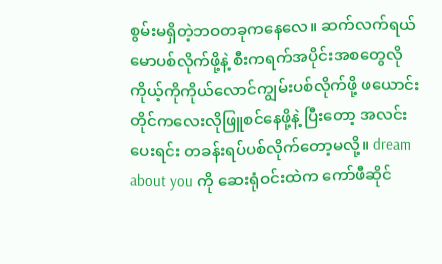စွမ်းမရှိတဲ့ဘဝတခုကနေလေ။ ဆက်လက်ရယ်မောပစ်လိုက်ဖို့နဲ့ စီးကရက်အပိုင်းအစတွေလို ကိုယ့်ကိုကိုယ်လောင်ကျွမ်းပစ်လိုက်ဖို့ ဖယောင်းတိုင်ကလေးလိုဖြူစင်နေဖို့နဲ့ ပြီးတော့ အလင်းပေးရင်း တခန်းရပ်ပစ်လိုက်တော့မလို့။ dream about you ကို ဆေးရုံဝင်းထဲက ကော်ဖီဆိုင်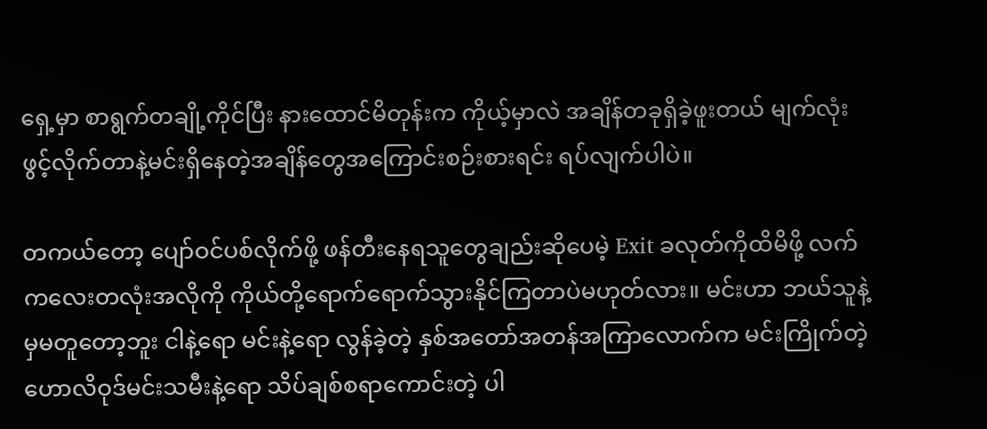ရှေ့မှာ စာရွက်တချို့ကိုင်ပြီး နားထောင်မိတုန်းက ကိုယ့်မှာလဲ အချိန်တခုရှိခဲ့ဖူးတယ် မျက်လုံးဖွင့်လိုက်တာနဲ့မင်းရှိနေတဲ့အချိန်တွေအကြောင်းစဉ်းစားရင်း ရပ်လျက်ပါပဲ။

တကယ်တော့ ပျော်ဝင်ပစ်လိုက်ဖို့ ဖန်တီးနေရသူတွေချည်းဆိုပေမဲ့ Exit ခလုတ်ကိုထိမိဖို့ လက်ကလေးတလုံးအလိုကို ကိုယ်တို့ရောက်ရောက်သွားနိုင်ကြတာပဲမဟုတ်လား။ မင်းဟာ ဘယ်သူနဲ့မှမတူတော့ဘူး ငါနဲ့ရော မင်းနဲ့ရော လွန်ခဲ့တဲ့ နှစ်အတော်အတန်အကြာလောက်က မင်းကြိုက်တဲ့ဟောလိဝုဒ်မင်းသမီးနဲ့ရော သိပ်ချစ်စရာကောင်းတဲ့ ပါ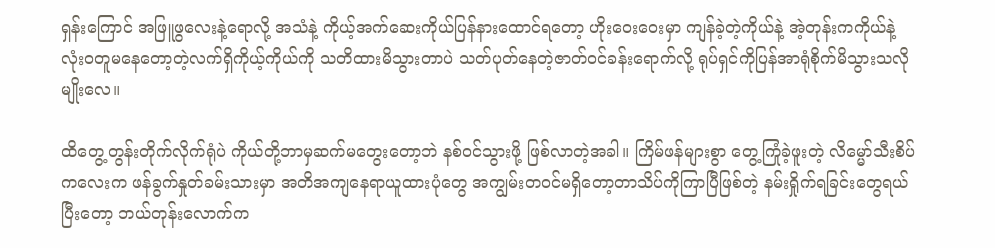ရှန်းကြောင် အဖြူဖွလေးနဲ့ရောလို့ အသံနဲ့ ကိုယ့်အက်ဆေးကိုယ်ပြန်နားထောင်ရတော့ ဟိုးဝေးဝေးမှာ ကျန်ခဲ့တဲ့ကိုယ်နဲ့ အဲ့တုန်းကကိုယ်နဲ့ လုံးဝတူမနေတော့တဲ့လက်ရှိကိုယ့်ကိုယ်ကို သတိထားမိသွားတာပဲ သတ်ပုတ်နေတဲ့ဇာတ်ဝင်ခန်းရောက်လို့ ရုပ်ရှင်ကိုပြန်အာရုံစိုက်မိသွားသလိုမျိုးလေ။

ထိတွေ့တွန်းတိုက်လိုက်ရုံပဲ ကိုယ်တို့ဘာမှဆက်မတွေးတော့ဘဲ နစ်ဝင်သွားဖို့ ဖြစ်လာတဲ့အခါ။ ကြိမ်ဖန်များစွာ တွေ့ကြုံခဲ့ဖူးတဲ့ လိမ္မော်သီးစိပ်ကလေးက ဖန်ခွက်နှုတ်ခမ်းသားမှာ အတိအကျနေရာယူထားပုံတွေ အကျွမ်းတဝင်မရှိတော့တာသိပ်ကိုကြာပြီဖြစ်တဲ့ နမ်းရှိုက်ရခြင်းတွေရယ် ပြီးတော့ ဘယ်တုန်းလောက်က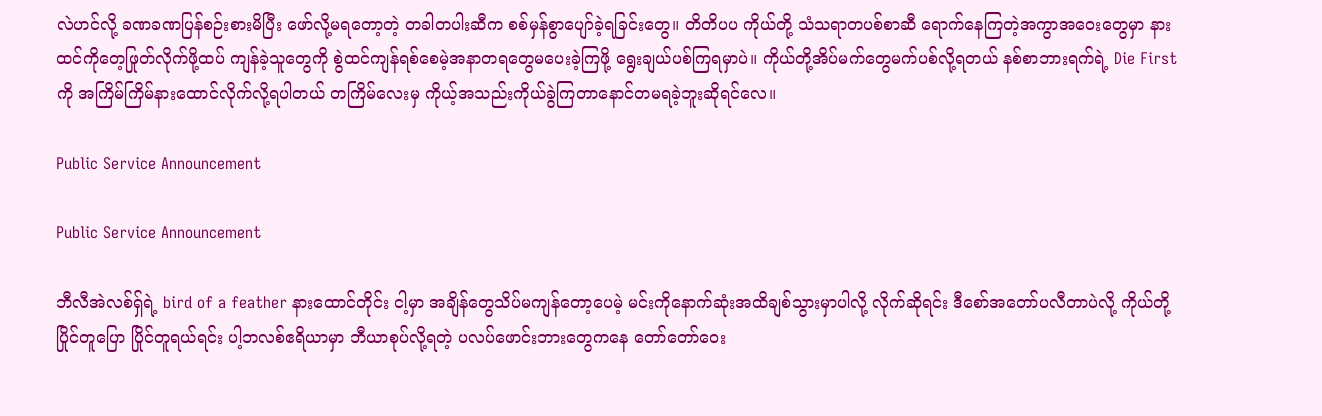လဲဟင်လို့ ခဏခဏပြန်စဉ်းစားမိပြီး ဖော်လို့မရတော့တဲ့ တခါတပါးဆီက စစ်မှန်စွာပျော်ခဲ့ရခြင်းတွေ။ တိတိပပ ကိုယ်တို့ သံသရာတပစ်စာဆီ ရောက်နေကြတဲ့အကွာအဝေးတွေမှာ နားထင်ကိုတေ့ဖြုတ်လိုက်ဖို့ထပ် ကျန်ခဲ့သူတွေကို စွဲထင်ကျန်ရစ်စေမဲ့အနာတရတွေမပေးခဲ့ကြဖို့ ရွေးချယ်ပစ်ကြရမှာပဲ။ ကိုယ်တို့အိပ်မက်တွေမက်ပစ်လို့ရတယ် နစ်စာဘားရက်ရဲ့ Die First ကို အကြိမ်ကြိမ်နားထောင်လိုက်လို့ရပါတယ် တကြိမ်လေးမှ ကိုယ့်အသည်းကိုယ်ခွဲကြတာနောင်တမရခဲ့ဘူးဆိုရင်လေ။

Public Service Announcement

Public Service Announcement

ဘီလီအဲလစ်ရှ်ရဲ့ bird of a feather နားထောင်တိုင်း ငါ့မှာ အချိန်တွေသိပ်မကျန်တော့ပေမဲ့ မင်းကိုနောက်ဆုံးအထိချစ်သွားမှာပါလို့ လိုက်ဆိုရင်း ဒီစော်အတော်ပလီတာပဲလို့ ကိုယ်တို့ပြိုင်တူပြော ပြိုင်တူရယ်ရင်း ပါ့ဘလစ်ဧရိယာမှာ ဘီယာစုပ်လို့ရတဲ့ ပလပ်ဖောင်းဘားတွေကနေ တော်တော်ဝေး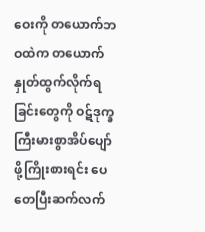ဝေးကို တယောက်ဘဝထဲက တယောက်နှုတ်ထွက်လိုက်ရခြင်းတွေကို ဝဋ်ဒုက္ခကြီးမားစွာအိပ်ပျော်ဖို့ကြိုးစားရင်း ပေတေပြီးဆက်လက်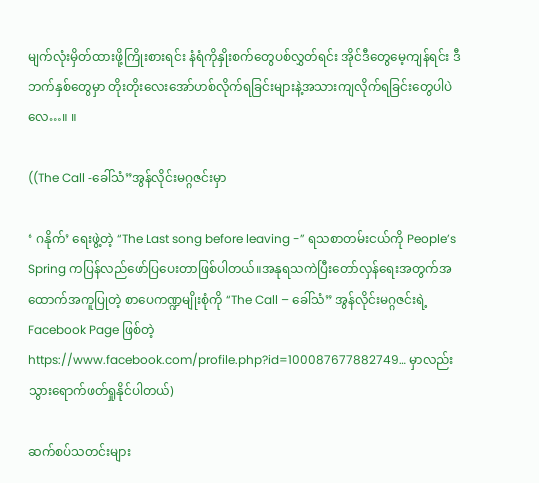မျက်လုံးမှိတ်ထားဖို့ကြိုးစားရင်း နံရံကိုနှိုးစက်တွေပစ်လွှတ်ရင်း အိုင်ဒီတွေမေ့ကျန်ရင်း ဒီဘက်နှစ်တွေမှာ တိုးတိုးလေးအော်ဟစ်လိုက်ရခြင်းများနဲ့အသားကျလိုက်ရခြင်းတွေပါပဲလေ…။ ။

((The Call -ခေါ်သံ”အွန်လိုင်းမဂ္ဂဇင်းမှာ

‘ ဂနိုက်’ ရေးဖွဲ့တဲ့ “The Last song before leaving -” ရသစာတမ်းငယ်ကို People’s Spring ကပြန်လည်ဖော်ပြပေးတာဖြစ်ပါတယ်။အနုရသကဲပြီးတော်လှန်ရေးအတွက်အထောက်အကူပြုတဲ့ စာပေကဏ္ဍမျိုးစုံကို “The Call – ခေါ်သံ” အွန်လိုင်းမဂ္ဂဇင်းရဲ့ Facebook Page ဖြစ်တဲ့ https://www.facebook.com/profile.php?id=100087677882749… မှာလည်းသွားရောက်ဖတ်ရှုနိုင်ပါတယ်)

ဆက်စပ်သတင်းများ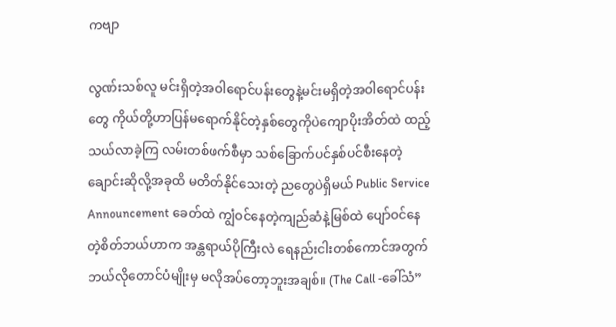ကဗျာ

လွဏ်းသစ်လူ မင်းရှိတဲ့အဝါရောင်ပန်းတွေနဲ့မင်းမရှိတဲ့အဝါရောင်ပန်းတွေ ကိုယ်တို့ဟာပြန်မရောက်နိုင်တဲ့နှစ်တွေကိုပဲကျောပိုးအိတ်ထဲ ထည့်သယ်လာခဲ့ကြ လမ်းတစ်ဖက်စီမှာ သစ်ခြောက်ပင်နှစ်ပင်စီးနေတဲ့ချောင်းဆိုလို့အခုထိ မတိတ်နိုင်သေးတဲ့ ညတွေပဲရှိမယ် Public Service Announcement ခေတ်ထဲ ကျွံဝင်နေတဲ့ကျည်ဆံနဲ့မြစ်ထဲ ပျော်ဝင်နေတဲ့စိတ်ဘယ်ဟာက အန္တရာယ်ပိုကြီးလဲ ရေနည်းငါးတစ်ကောင်အတွက်ဘယ်လိုတောင်ပံမျိုးမှ မလိုအပ်တော့ဘူးအချစ်။ (The Call -ခေါ်သံ”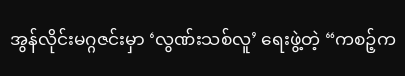အွန်လိုင်းမဂ္ဂဇင်းမှာ ‘လွဏ်းသစ်လူ’ ရေးဖွဲ့တဲ့ “ကစဉ့်က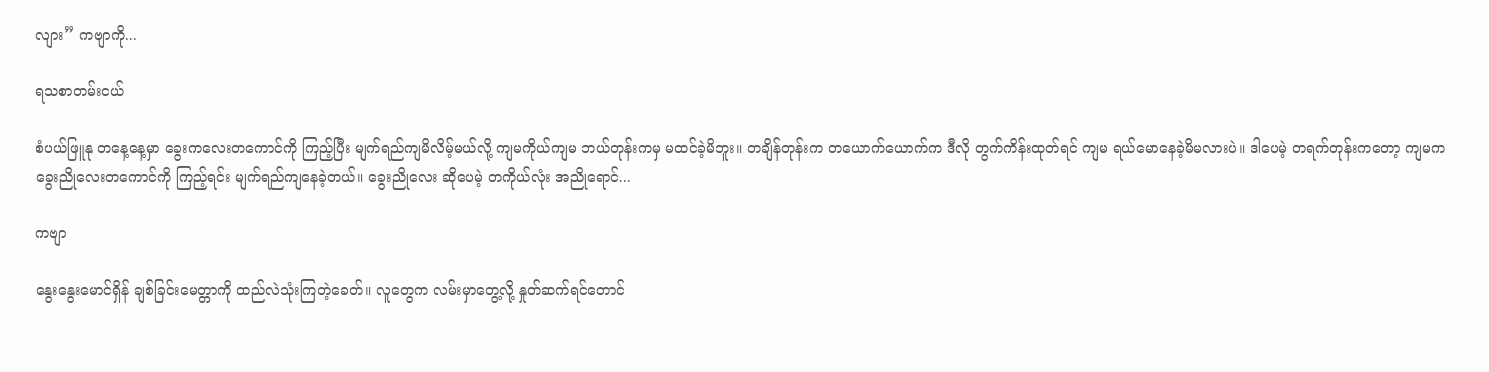လျား” ကဗျာကို...

ရသစာတမ်းငယ်

စံပယ်ဖြူနု တနေ့နေ့မှာ ခွေးကလေးတကောင်ကို ကြည့်ပြီး မျက်ရည်ကျမိလိမ့်မယ်လို့ ကျမကိုယ်ကျမ ဘယ်တုန်းကမှ မထင်ခဲ့မိဘူး။ တချိန်တုန်းက တယောက်ယောက်က ဒီလို တွက်ကိန်းထုတ်ရင် ကျမ ရယ်မောနေခဲ့မိမလားပဲ။ ဒါပေမဲ့ တရက်တုန်းကတော့ ကျမက ခွေးညိုလေးတကောင်ကို ကြည့်ရင်း မျက်ရည်ကျနေခဲ့တယ်။ ခွေးညိုလေး ဆိုပေမဲ့ တကိုယ်လုံး အညိုရောင်...

ကဗျာ

နွေးနွေးမောင်ရှိန် ချစ်ခြင်းမေတ္တာကို ထည်လဲသုံးကြတဲ့ခေတ်။ လူတွေက လမ်းမှာတွေ့လို့ နှုတ်ဆက်ရင်တောင်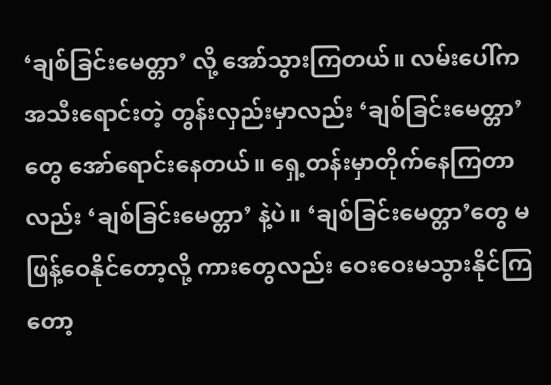‘ချစ်ခြင်းမေတ္တာ’ လို့ အော်သွားကြတယ်။ လမ်းပေါ်က အသီးရောင်းတဲ့ တွန်းလှည်းမှာလည်း ‘ချစ်ခြင်းမေတ္တာ’ တွေ အော်ရောင်းနေတယ်။ ရှေ့တန်းမှာတိုက်နေကြတာလည်း ‘ချစ်ခြင်းမေတ္တာ’ နဲ့ပဲ။ ‘ချစ်ခြင်းမေတ္တာ’တွေ မဖြန့်ဝေနိုင်တော့လို့ ကားတွေလည်း ဝေးဝေးမသွားနိုင်ကြတော့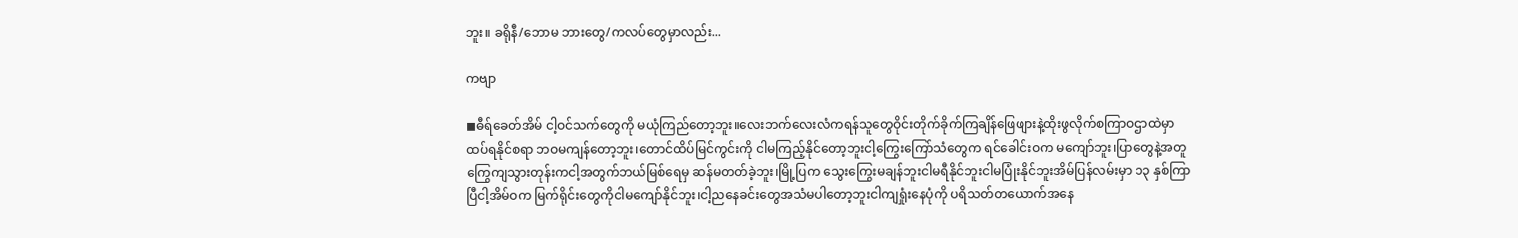ဘူး။ ခရိုနီ/ဘောမ ဘားတွေ/ကလပ်တွေမှာလည်း...

ကဗျာ

◼ဓီရ်ခေတ်အိမ် ငါ့ဝင်သက်တွေကို မယုံကြည်တော့ဘူး။လေးဘက်လေးလံကရန်သူတွေဝိုင်းတိုက်ခိုက်ကြချိန်ဖြေဖျားနဲ့ထိုးဖွလိုက်စကြာဝဌာထဲမှာထပ်ရနိုင်စရာ ဘဝမကျန်တော့ဘူး၊တောင်ထိပ်မြင်ကွင်းကို ငါမကြည့်နိုင်တော့ဘူးငါ့ကြွေးကြော်သံတွေက ရင်ခေါင်းဝက မကျော်ဘူး၊ပြာတွေနဲ့အတူကြွေကျသွားတုန်းကငါ့အတွက်ဘယ်မြစ်ရေမှ ဆန်မတတ်ခဲ့ဘူး၊မြို့ပြက သွေးကြွေးမချန်ဘူးငါမရီနိုင်ဘူးငါမပြုံးနိုင်ဘူးအိမ်ပြန်လမ်းမှာ ၁၃ နှစ်ကြာပြီငါ့အိမ်ဝက မြက်ရိုင်းတွေကိုငါမကျော်နိုင်ဘူး၊ငါ့ညနေခင်းတွေအသံမပါတော့ဘူးငါကျရှုံးနေပုံကို ပရိသတ်တယောက်အနေ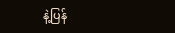နဲ့ပြန်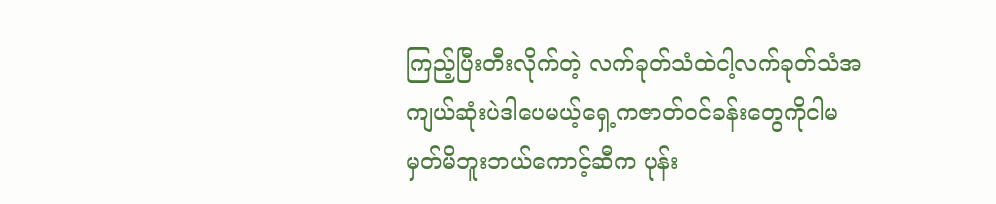ကြည့်ပြီးတီးလိုက်တဲ့ လက်ခုတ်သံထဲငါ့လက်ခုတ်သံအကျယ်ဆုံးပဲဒါပေမယ့်ရှေ့ကဇာတ်ဝင်ခန်းတွေကိုငါမမှတ်မိဘူးဘယ်ကောင့်ဆီက ပုန်း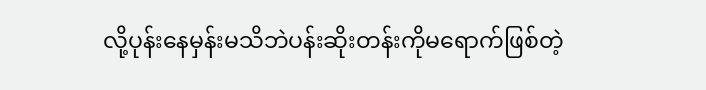လို့ပုန်းနေမှန်းမသိဘဲပန်းဆိုးတန်းကိုမရောက်ဖြစ်တဲ့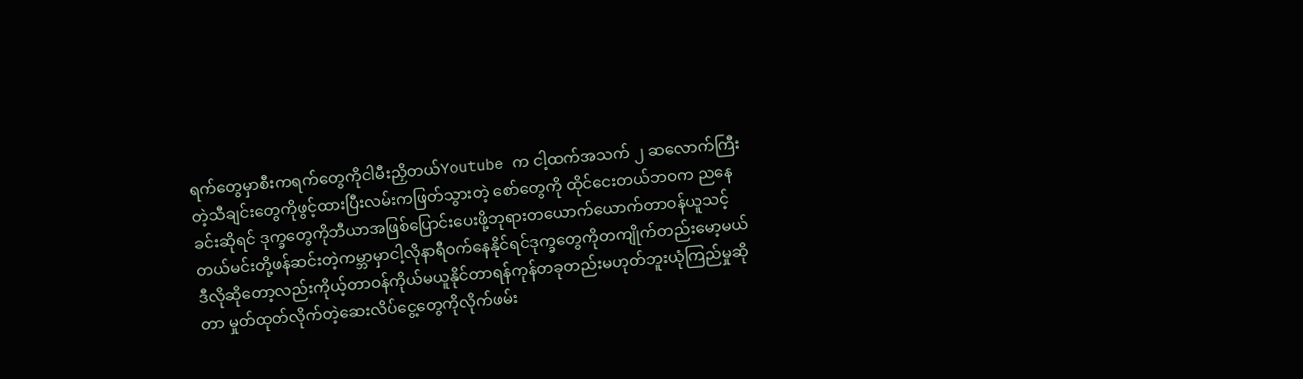ရက်တွေမှာစီးကရက်တွေကိုငါမီးညှိတယ်Youtube က ငါ့ထက်အသက် ၂ ဆလောက်ကြီးတဲ့သီချင်းတွေကိုဖွင့်ထားပြီးလမ်းကဖြတ်သွားတဲ့ စော်တွေကို ထိုင်ငေးတယ်ဘဝက ညနေခင်းဆိုရင် ဒုက္ခတွေကိုဘီယာအဖြစ်ပြောင်းပေးဖို့ဘုရားတယောက်ယောက်တာဝန်ယူသင့်တယ်မင်းတို့ဖန်ဆင်းတဲ့ကမ္ဘာမှာငါ့လိုနာရီဝက်နေနိုင်ရင်ဒုက္ခတွေကိုတကျိုက်တည်းမော့မယ်ဒီလိုဆိုတော့လည်းကိုယ့်တာဝန်ကိုယ်မယူနိုင်တာရန်ကုန်တခုတည်းမဟုတ်ဘူးယုံကြည်မှုဆိုတာ မှုတ်ထုတ်လိုက်တဲ့ဆေးလိပ်ငွေ့တွေကိုလိုက်ဖမ်း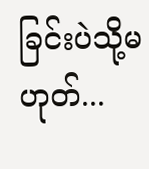ခြင်းပဲသို့မဟုတ်...